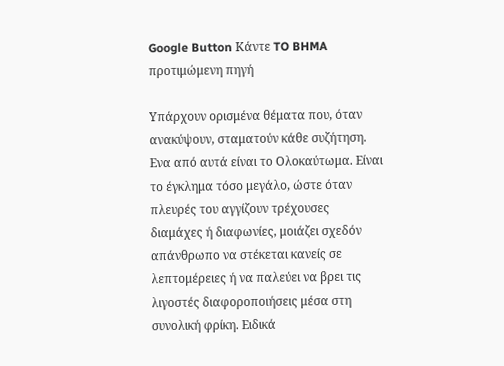Google Button Κάντε TO BHMA προτιμώμενη πηγή

Υπάρχουν ορισμένα θέματα που, όταν ανακύψουν, σταματούν κάθε συζήτηση. Ενα από αυτά είναι το Ολοκαύτωμα. Είναι το έγκλημα τόσο μεγάλο, ώστε όταν πλευρές του αγγίζουν τρέχουσες διαμάχες ή διαφωνίες, μοιάζει σχεδόν απάνθρωπο να στέκεται κανείς σε λεπτομέρειες ή να παλεύει να βρει τις λιγοστές διαφοροποιήσεις μέσα στη συνολική φρίκη. Ειδικά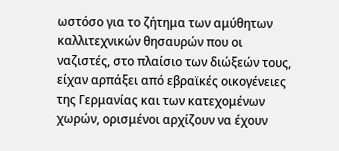ωστόσο για το ζήτημα των αμύθητων καλλιτεχνικών θησαυρών που οι ναζιστές, στο πλαίσιο των διώξεών τους, είχαν αρπάξει από εβραϊκές οικογένειες της Γερμανίας και των κατεχομένων χωρών, ορισμένοι αρχίζουν να έχουν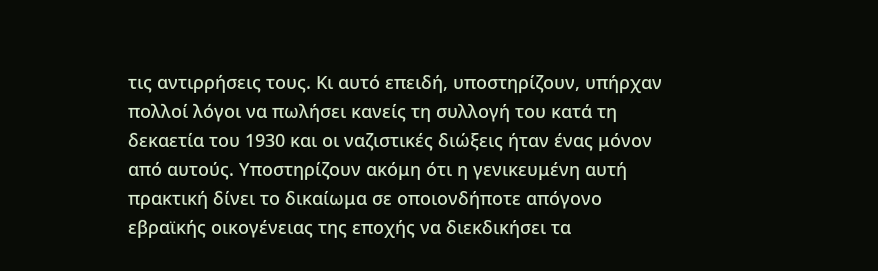τις αντιρρήσεις τους. Κι αυτό επειδή, υποστηρίζουν, υπήρχαν πολλοί λόγοι να πωλήσει κανείς τη συλλογή του κατά τη δεκαετία του 1930 και οι ναζιστικές διώξεις ήταν ένας μόνον από αυτούς. Υποστηρίζουν ακόμη ότι η γενικευμένη αυτή πρακτική δίνει το δικαίωμα σε οποιονδήποτε απόγονο εβραϊκής οικογένειας της εποχής να διεκδικήσει τα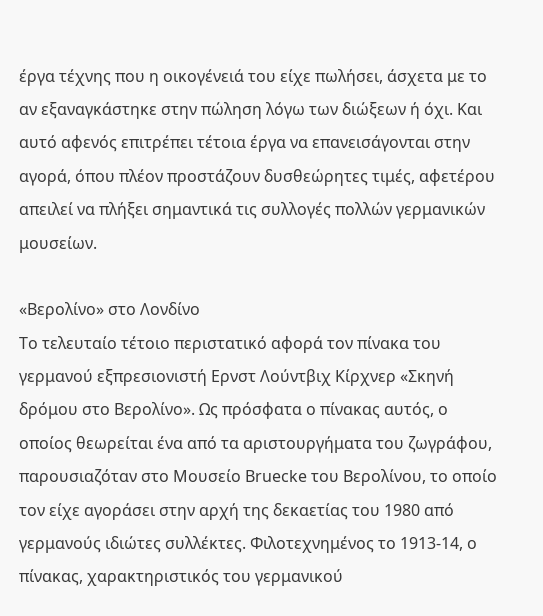έργα τέχνης που η οικογένειά του είχε πωλήσει, άσχετα με το αν εξαναγκάστηκε στην πώληση λόγω των διώξεων ή όχι. Και αυτό αφενός επιτρέπει τέτοια έργα να επανεισάγονται στην αγορά, όπου πλέον προστάζουν δυσθεώρητες τιμές, αφετέρου απειλεί να πλήξει σημαντικά τις συλλογές πολλών γερμανικών μουσείων.

«Βερολίνο» στο Λονδίνο
Το τελευταίο τέτοιο περιστατικό αφορά τον πίνακα του γερμανού εξπρεσιονιστή Ερνστ Λούντβιχ Κίρχνερ «Σκηνή δρόμου στο Βερολίνο». Ως πρόσφατα ο πίνακας αυτός, ο οποίος θεωρείται ένα από τα αριστουργήματα του ζωγράφου, παρουσιαζόταν στο Μουσείο Βruecke του Βερολίνου, το οποίο τον είχε αγοράσει στην αρχή της δεκαετίας του 1980 από γερμανούς ιδιώτες συλλέκτες. Φιλοτεχνημένος το 1913-14, ο πίνακας, χαρακτηριστικός του γερμανικού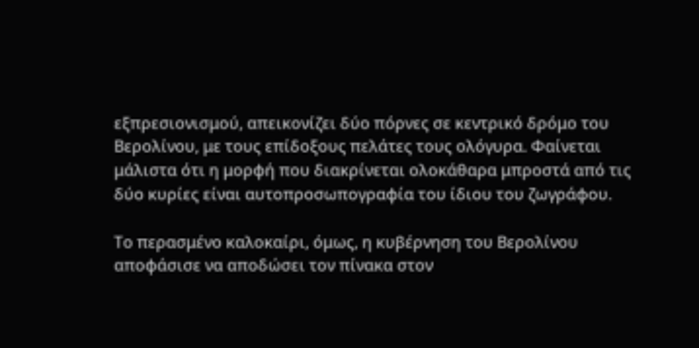εξπρεσιονισμού, απεικονίζει δύο πόρνες σε κεντρικό δρόμο του Βερολίνου, με τους επίδοξους πελάτες τους ολόγυρα. Φαίνεται μάλιστα ότι η μορφή που διακρίνεται ολοκάθαρα μπροστά από τις δύο κυρίες είναι αυτοπροσωπογραφία του ίδιου του ζωγράφου.

Το περασμένο καλοκαίρι, όμως, η κυβέρνηση του Βερολίνου αποφάσισε να αποδώσει τον πίνακα στον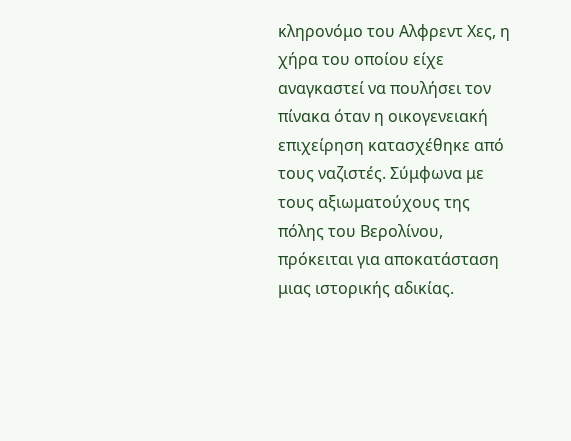κληρονόμο του Αλφρεντ Χες, η χήρα του οποίου είχε αναγκαστεί να πουλήσει τον πίνακα όταν η οικογενειακή επιχείρηση κατασχέθηκε από τους ναζιστές. Σύμφωνα με τους αξιωματούχους της πόλης του Βερολίνου, πρόκειται για αποκατάσταση μιας ιστορικής αδικίας.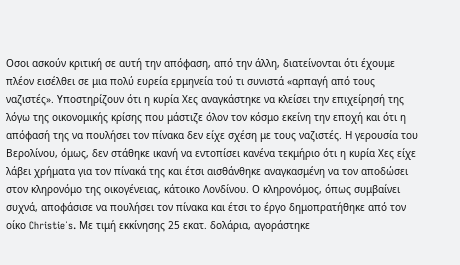Οσοι ασκούν κριτική σε αυτή την απόφαση, από την άλλη, διατείνονται ότι έχουμε πλέον εισέλθει σε μια πολύ ευρεία ερμηνεία τού τι συνιστά «αρπαγή από τους ναζιστές». Υποστηρίζουν ότι η κυρία Χες αναγκάστηκε να κλείσει την επιχείρησή της λόγω της οικονομικής κρίσης που μάστιζε όλον τον κόσμο εκείνη την εποχή και ότι η απόφασή της να πουλήσει τον πίνακα δεν είχε σχέση με τους ναζιστές. Η γερουσία του Βερολίνου, όμως, δεν στάθηκε ικανή να εντοπίσει κανένα τεκμήριο ότι η κυρία Χες είχε λάβει χρήματα για τον πίνακά της και έτσι αισθάνθηκε αναγκασμένη να τον αποδώσει στον κληρονόμο της οικογένειας, κάτοικο Λονδίνου. Ο κληρονόμος, όπως συμβαίνει συχνά, αποφάσισε να πουλήσει τον πίνακα και έτσι το έργο δημοπρατήθηκε από τον οίκο Christie΄s. Με τιμή εκκίνησης 25 εκατ. δολάρια, αγοράστηκε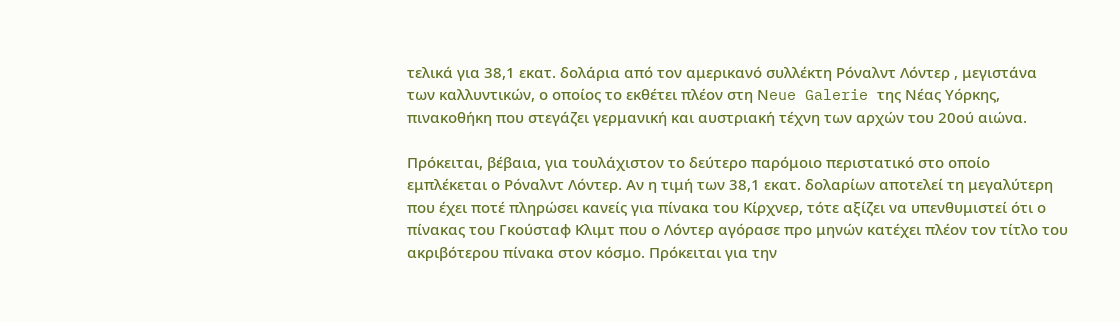τελικά για 38,1 εκατ. δολάρια από τον αμερικανό συλλέκτη Ρόναλντ Λόντερ , μεγιστάνα των καλλυντικών, ο οποίος το εκθέτει πλέον στη Νeue Galerie της Νέας Υόρκης, πινακοθήκη που στεγάζει γερμανική και αυστριακή τέχνη των αρχών του 20ού αιώνα.

Πρόκειται, βέβαια, για τουλάχιστον το δεύτερο παρόμοιο περιστατικό στο οποίο εμπλέκεται ο Ρόναλντ Λόντερ. Αν η τιμή των 38,1 εκατ. δολαρίων αποτελεί τη μεγαλύτερη που έχει ποτέ πληρώσει κανείς για πίνακα του Κίρχνερ, τότε αξίζει να υπενθυμιστεί ότι ο πίνακας του Γκούσταφ Κλιμτ που ο Λόντερ αγόρασε προ μηνών κατέχει πλέον τον τίτλο του ακριβότερου πίνακα στον κόσμο. Πρόκειται για την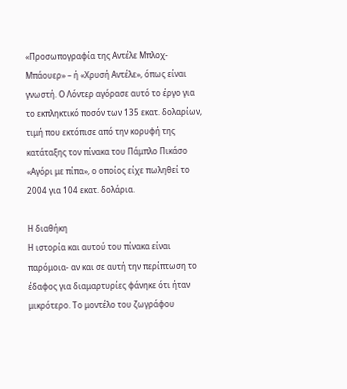«Προσωπογραφία της Αντέλε Μπλοχ-Μπάουερ» – ή «Χρυσή Αντέλε», όπως είναι γνωστή. Ο Λόντερ αγόρασε αυτό το έργο για το εκπληκτικό ποσόν των 135 εκατ. δολαρίων, τιμή που εκτόπισε από την κορυφή της κατάταξης τον πίνακα του Πάμπλο Πικάσο «Αγόρι με πίπα», ο οποίος είχε πωληθεί το 2004 για 104 εκατ. δολάρια.

Η διαθήκη
Η ιστορία και αυτού του πίνακα είναι παρόμοια- αν και σε αυτή την περίπτωση το έδαφος για διαμαρτυρίες φάνηκε ότι ήταν μικρότερο. Το μοντέλο του ζωγράφου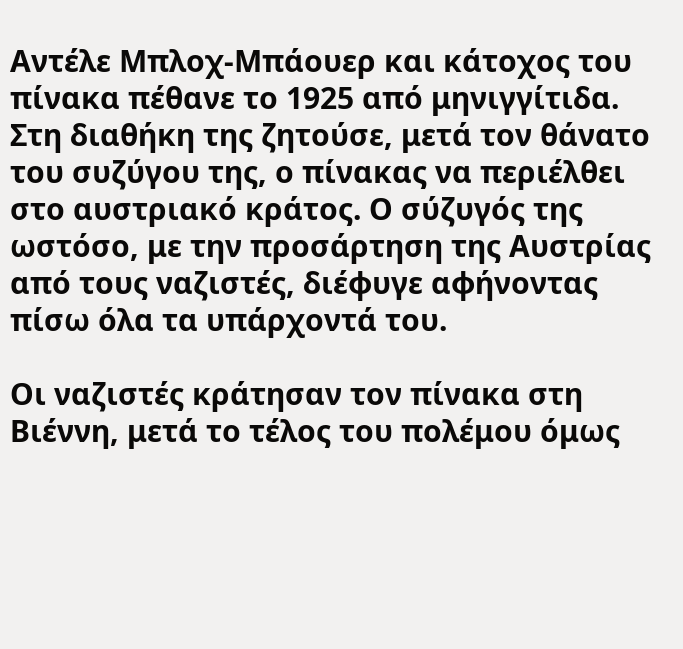Αντέλε Μπλοχ-Μπάουερ και κάτοχος του πίνακα πέθανε το 1925 από μηνιγγίτιδα. Στη διαθήκη της ζητούσε, μετά τον θάνατο του συζύγου της, ο πίνακας να περιέλθει στο αυστριακό κράτος. Ο σύζυγός της ωστόσο, με την προσάρτηση της Αυστρίας από τους ναζιστές, διέφυγε αφήνοντας πίσω όλα τα υπάρχοντά του.

Οι ναζιστές κράτησαν τον πίνακα στη Βιέννη, μετά το τέλος του πολέμου όμως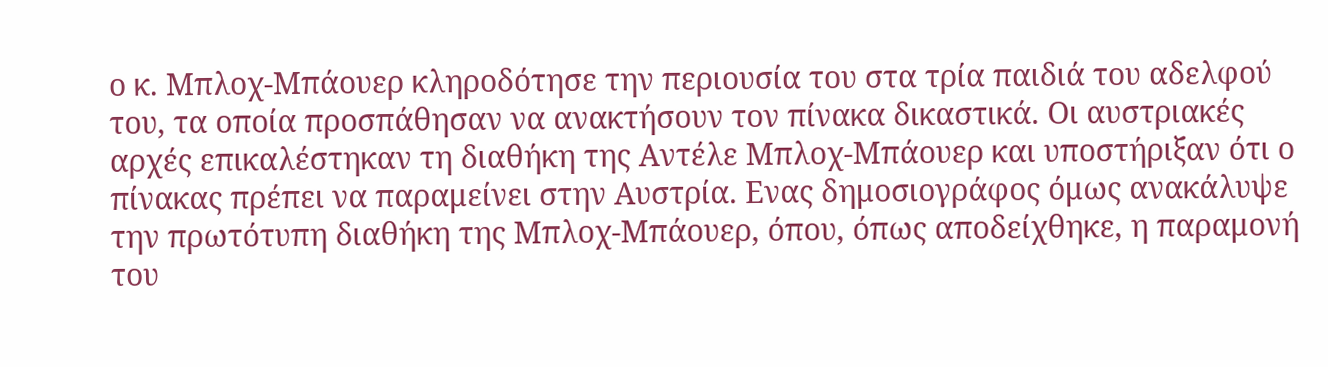ο κ. Μπλοχ-Μπάουερ κληροδότησε την περιουσία του στα τρία παιδιά του αδελφού του, τα οποία προσπάθησαν να ανακτήσουν τον πίνακα δικαστικά. Οι αυστριακές αρχές επικαλέστηκαν τη διαθήκη της Αντέλε Μπλοχ-Μπάουερ και υποστήριξαν ότι ο πίνακας πρέπει να παραμείνει στην Αυστρία. Ενας δημοσιογράφος όμως ανακάλυψε την πρωτότυπη διαθήκη της Μπλοχ-Μπάουερ, όπου, όπως αποδείχθηκε, η παραμονή του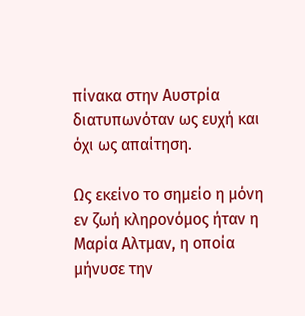πίνακα στην Αυστρία διατυπωνόταν ως ευχή και όχι ως απαίτηση.

Ως εκείνο το σημείο η μόνη εν ζωή κληρονόμος ήταν η Μαρία Αλτμαν, η οποία μήνυσε την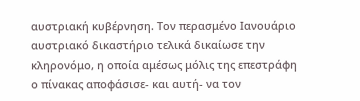αυστριακή κυβέρνηση. Τον περασμένο Ιανουάριο αυστριακό δικαστήριο τελικά δικαίωσε την κληρονόμο, η οποία αμέσως μόλις της επεστράφη ο πίνακας αποφάσισε- και αυτή- να τον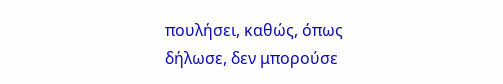πουλήσει, καθώς, όπως δήλωσε, δεν μπορούσε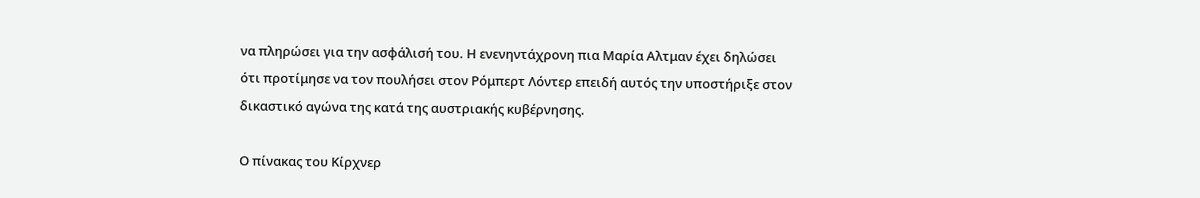να πληρώσει για την ασφάλισή του. Η ενενηντάχρονη πια Μαρία Αλτμαν έχει δηλώσει ότι προτίμησε να τον πουλήσει στον Ρόμπερτ Λόντερ επειδή αυτός την υποστήριξε στον δικαστικό αγώνα της κατά της αυστριακής κυβέρνησης.

Ο πίνακας του Κίρχνερ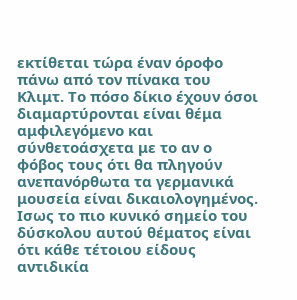εκτίθεται τώρα έναν όροφο πάνω από τον πίνακα του Κλιμτ. Το πόσο δίκιο έχουν όσοι διαμαρτύρονται είναι θέμα αμφιλεγόμενο και σύνθετοάσχετα με το αν ο φόβος τους ότι θα πληγούν ανεπανόρθωτα τα γερμανικά μουσεία είναι δικαιολογημένος. Ισως το πιο κυνικό σημείο του δύσκολου αυτού θέματος είναι ότι κάθε τέτοιου είδους αντιδικία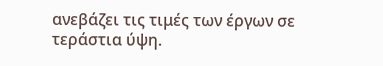ανεβάζει τις τιμές των έργων σε τεράστια ύψη.